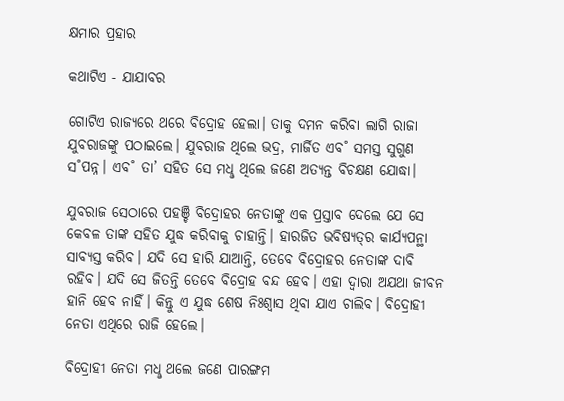କ୍ଷମାର ପ୍ରହାର

କଥାଟିଏ - ଯାଯାବର

ଗୋଟିଏ ରାଜ୍ୟରେ ଥରେ ବିଦ୍ରୋହ ହେଲା। ତାକୁ ଦମନ କରିବା ଲାଗି ରାଜା ଯୁବରାଜଙ୍କୁ ପଠାଇଲେ। ଯୁବରାଜ ଥିଲେ ଭଦ୍ର, ମାର୍ଜିତ ଏବ˚ ସମସ୍ତ ସୁଗୁଣ ସ˚ପନ୍ନ। ଏବ˚ ତା’ ସହିତ ସେ ମଧୢ ଥିଲେ ଜଣେ ଅତ୍ୟନ୍ତ ବିଚକ୍ଷଣ ଯୋଦ୍ଧା।

ଯୁବରାଜ ସେଠାରେ ପହଞ୍ଚି ବିଦ୍ରୋହର ନେତାଙ୍କୁ ଏକ ପ୍ରସ୍ତାବ ଦେଲେ ଯେ ସେ କେବଳ ତାଙ୍କ ସହିତ ଯୁଦ୍ଧ କରିବାକୁ ଚାହାନ୍ତି। ହାରଜିତ ଭବିଷ୍ୟତ୍‌ର କାର୍ଯ୍ୟପନ୍ଥା ସାବ୍ୟସ୍ତ କରିବ। ଯଦି ସେ ହାରି ଯାଆନ୍ତି, ତେବେ ବିଦ୍ରୋହର ନେତାଙ୍କ ଦାବି ରହିବ। ଯଦି ସେ ଜିତନ୍ତି ତେବେ ବିଦ୍ରୋହ ବନ୍ଦ ହେବ। ଏହା ଦ୍ବାରା ଅଯଥା ଜୀବନ ହାନି ହେବ ନାହିଁ। କିନ୍ତୁ ଏ ଯୁଦ୍ଧ ଶେଷ ନିଃଶ୍ବାସ ଥିବା ଯାଏ ଚାଲିବ। ବିଦ୍ରୋହୀ ନେତା ଏଥିରେ ରାଜି ହେଲେ।

ବିଦ୍ରୋହୀ ନେତା ମଧୢ ଥଲେ ଜଣେ ପାରଙ୍ଗମ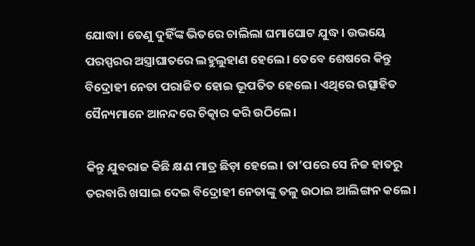ଯୋଦ୍ଧା। ତେଣୁ ଦୁହିଁଙ୍କ ଭିତରେ ଚାଲିଲା ଘମାଘୋଟ ଯୁଦ୍ଧ। ଉଭୟେ ପରସ୍ପରର ଅସ୍ତ୍ରାଘାତରେ ଲହୁଲୁହାଣ ହେଲେ। ତେବେ ଶେଷରେ କିନ୍ତୁ ବିଦ୍ରୋହୀ ନେତା ପରାଜିତ ହୋଇ ଭୂପତିତ ହେଲେ। ଏଥିରେ ଉତ୍ସାହିତ ସୈନ୍ୟମାନେ ଆନନ୍ଦରେ ଚିତ୍କାର କରି ଉଠିଲେ।

କିନ୍ତୁ ଯୁବରାଜ କିଛି କ୍ଷଣ ମାତ୍ର ଛିଡ଼ା ହେଲେ। ତା’ପରେ ସେ ନିଜ ହାତରୁ ତରବାରି ଖସାଇ ଦେଇ ବିଦ୍ରୋହୀ ନେତାଙ୍କୁ ତଳୁ ଉଠାଇ ଆଲିଙ୍ଗନ କଲେ।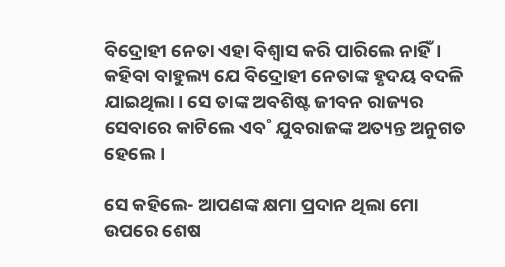ବିଦ୍ରୋହୀ ନେତା ଏହା ବିଶ୍ବାସ କରି ପାରିଲେ ନାହିଁ। କହିବା ବାହୁଲ୍ୟ ଯେ ବିଦ୍ରୋହୀ ନେତାଙ୍କ ହୃଦୟ ବଦଳି ଯାଇଥିଲା। ସେ ତାଙ୍କ ଅବଶିଷ୍ଟ ଜୀବନ ରାଜ୍ୟର ସେବାରେ କାଟିଲେ ଏବ˚ ଯୁବରାଜଙ୍କ ଅତ୍ୟନ୍ତ ଅନୁଗତ ହେଲେ।

ସେ କହିଲେ- ଆପଣଙ୍କ କ୍ଷମା ପ୍ରଦାନ ଥିଲା ମୋ ଉପରେ ଶେଷ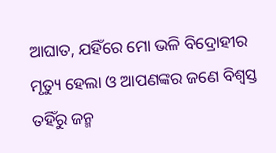ଆଘାତ, ଯହିଁରେ ମୋ ଭଳି ବିଦ୍ରୋହୀର ମୃତ୍ୟୁ ହେଲା ଓ ଆପଣଙ୍କର ଜଣେ ବିଶ୍ବସ୍ତ ତହିଁରୁ ଜନ୍ମ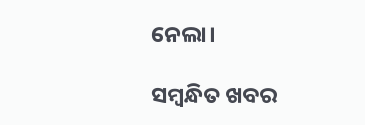ନେଲା।

ସମ୍ବନ୍ଧିତ ଖବର